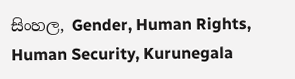සිංහල, Gender, Human Rights, Human Security, Kurunegala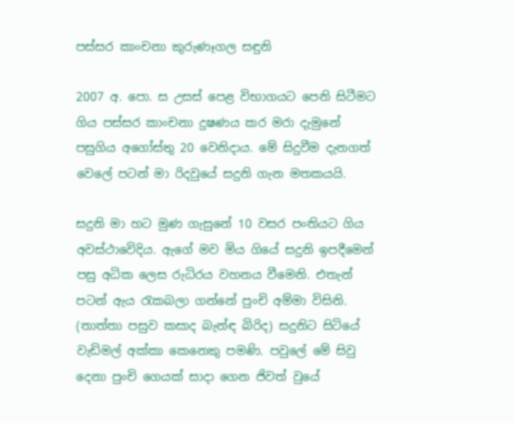පස්සර කාංචනා කුරුණෑගල සඳුනි

2007 අ. පො. ස උසස් පෙළ විභාගයට පෙනි සිටීමට ගිය පස්සර කාංචනා දුෂණය කර මරා දැමුනේ පසුගිය අගෝස්තු 20 වෙනිදාය. මේ සිදුවීම දැනගත් වෙලේ පටන් මා රිදවුයේ සදුනි ගැන මතකයයි.

සදුනි මා හට මුණ ගැසුනේ 10 වසර පංතියට ගිය අවස්ථාවෙිදිය. ඇගේ මව මිය ගියේ සදුනි ඉපදීමෙන් පසු අධික ලෙස රුධිරය වහනය වීමෙනි. එතැන් පටන් ඇය රැකබලා ගන්නේ පුංචි අම්මා විසිනි. (තාත්තා පසුව කසාද බැන්ඳ බිරිද) සදුනිට සිටියේ වැඩිමල් අක්කා කෙනෙකු පමණි. පවුලේ මේ සිවු දෙනා පුංචි ගෙයක් සාදා ගෙන ජිවත් වුයේ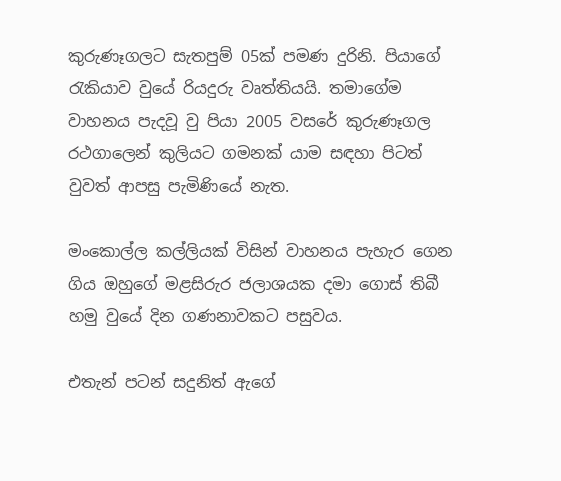කුරුණෑගලට සැතපුම් 05ක් පමණ දුරිනි. පියාගේ රැකියාව වුයේ රියදුරු වෘත්තියයි. තමාගේම වාහනය පැදවූ වු පියා 2005 වසරේ කුරුණෑගල රථගාලෙන් කුලියට ගමනක් යාම සඳහා පිටත් වුවත් ආපසු පැමිණියේ නැත.

මංකොල්ල කල්ලියක් විසින් වාහනය පැහැර ගෙන ගිය ඔහුගේ මළසිරුර ජලාශයක දමා ගොස් තිබී හමු වුයේ දින ගණනාවකට පසුවය.

එතැන් පටන් සදුනිත් ඇගේ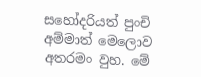සහෝදරියත් පුංචි අම්මාත් මෙලොව අතරමං වුහ. මේ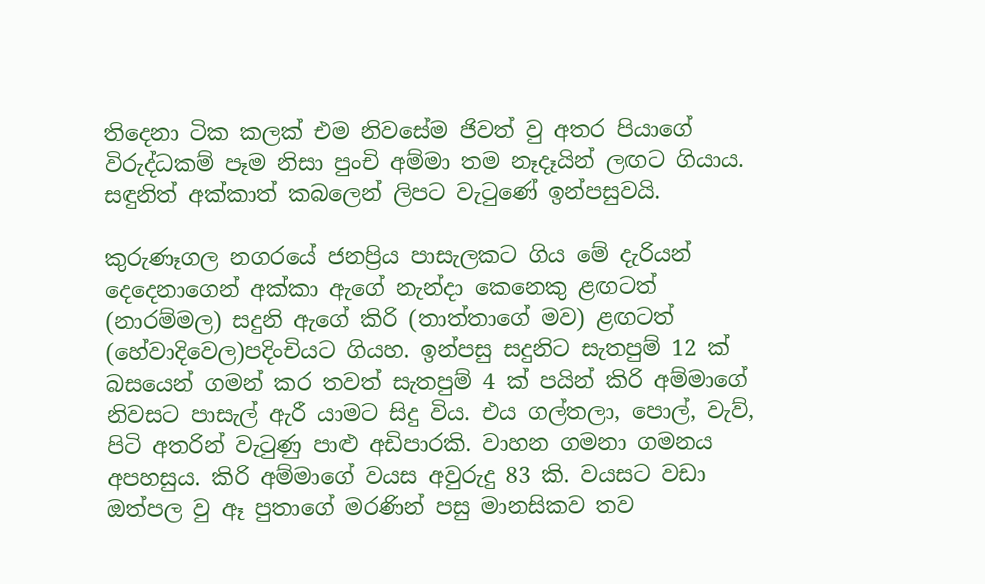තිදෙනා ටික කලක් එම නිවසේම ජිවත් වු අතර පියාගේ විරුද්ධකම් පෑම නිසා පුංචි අම්මා තම නෑදෑයින් ලඟට ගියාය. සඳුනිත් අක්කාත් කබලෙන් ලිපට වැටුණේ ඉන්පසුවයි.

කුරුණෑගල නගරයේ ජනප්‍රිය පාසැලකට ගිය මේ දැරියන් දෙදෙනාගෙන් අක්කා ඇගේ නැන්දා කෙනෙකු ළඟටත් (නාරම්මල) සදුනි ඇගේ කිරි (තාත්තාගේ මව) ළඟටත් (හේවාදිවෙල)පදිංචියට ගියහ. ඉන්පසු සදුනිට සැතපුම් 12 ක් බසයෙන් ගමන් කර තවත් සැතපුම් 4 ක් පයින් කිරි අම්මාගේ නිවසට පාසැල් ඇරී යාමට සිදු විය. එය ගල්තලා, පොල්, වැව්, පිටි අතරින් වැටුණු පාළු අඩිපාරකි. වාහන ගමනා ගමනය අපහසුය. කිරි අම්මාගේ වයස අවුරුදු 83 කි. වයසට වඩා ඔත්පල වු ඈ පුතාගේ මරණින් පසු මානසිකව තව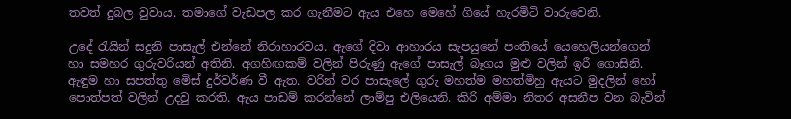තවත් දුබල වුවාය. තමාගේ වැඩපල කර ගැනීමට ඇය එහෙ මෙහේ ගියේ හැරමිටි වාරුවෙනි.

උදේ රැයින් සදුනි පාසැල් එන්නේ නිරාහාරවය. ඇගේ දිවා ආහාරය සැපයුනේ පංතියේ යෙහෙලියන්ගෙන් හා සමහර ගුරුවරියන් අතිනි. අගහිඟකම් වලින් පිරුණු ඇගේ පාසැල් බෑගය මුළු වලින් ඉරී ගොසිනි. ඇඳුම හා සපත්තු මෙිස් දුර්වර්ණ වී ඇත. වරින් වර පාසැලේ ගුරු මහත්ම මහත්මිහු ඇයට මුදලින් හෝ පොත්පත් වලින් උදවු කරති. ඇය පාඩම් කරන්නේ ලාම්පු එලියෙනි. කිරි අම්මා නිතර අසනීප වන බැවින්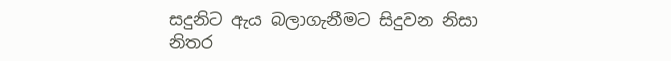සදුනිට ඇය බලාගැනීමට සිදුවන නිසා නිතර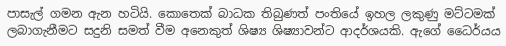පාසැල් ගමන ඇන හටියි. කොතෙක් බාධක තිබුණත් පංතියේ ඉහල ලකුණු මට්ටමක් ලබාගැනීමට සදුනි සමත් වීම අනෙකුත් ශිෂ්‍ය ශිෂ්‍යාවන්ට ආදර්ශයකි. ඇගේ ධෛර්යය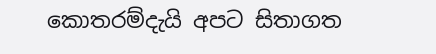කොතරම්දැයි අපට සිතාගත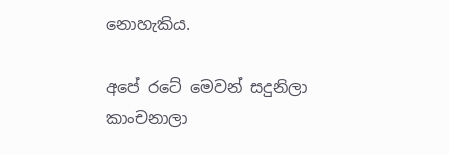නොහැකිය.

අපේ රටේ මෙවන් සදුනිලා කාංචනාලා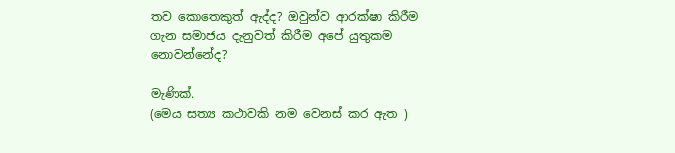තව කොතෙකුත් ඇද්ද? ඔවුන්ව ආරක්ෂා කිරීම ගැන සමාජය දැනුවත් කිරීම අපේ යුතුකම නොවන්නේද?

මැණික්.
(මෙය සත්‍ය කථාවකි නම වෙනස් කර ඇත )